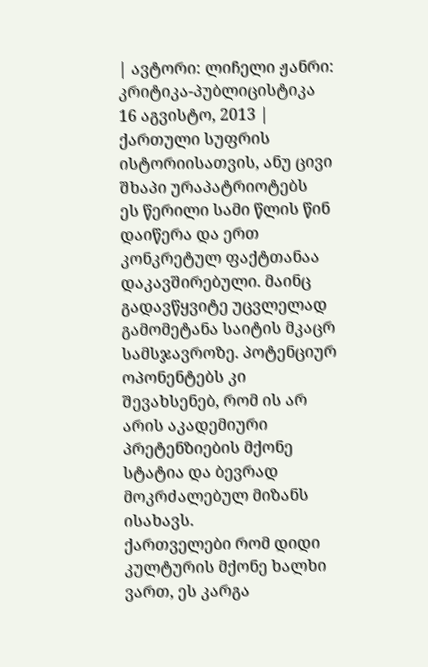| ავტორი: ლიჩელი ჟანრი: კრიტიკა-პუბლიცისტიკა 16 აგვისტო, 2013 |
ქართული სუფრის ისტორიისათვის, ანუ ცივი შხაპი ურაპატრიოტებს
ეს წერილი სამი წლის წინ დაიწერა და ერთ კონკრეტულ ფაქტთანაა დაკავშირებული. მაინც გადავწყვიტე უცვლელად გამომეტანა საიტის მკაცრ სამსჯავროზე. პოტენციურ ოპონენტებს კი შევახსენებ, რომ ის არ არის აკადემიური პრეტენზიების მქონე სტატია და ბევრად მოკრძალებულ მიზანს ისახავს.
ქართველები რომ დიდი კულტურის მქონე ხალხი ვართ, ეს კარგა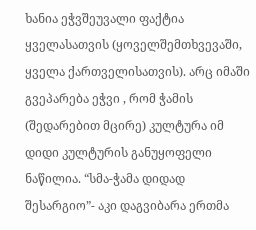ხანია ეჭვშეუვალი ფაქტია ყველასათვის (ყოველშემთხვევაში, ყველა ქართველისათვის). არც იმაში გვეპარება ეჭვი , რომ ჭამის (შედარებით მცირე) კულტურა იმ დიდი კულტურის განუყოფელი ნაწილია. “სმა-ჭამა დიდად შესარგიო”- აკი დაგვიბარა ერთმა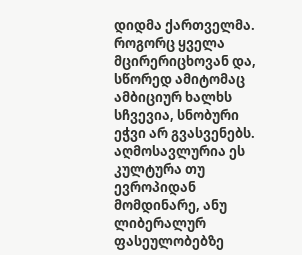დიდმა ქართველმა. როგორც ყველა მცირერიცხოვან და, სწორედ ამიტომაც ამბიციურ ხალხს სჩვევია, სნობური ეჭვი არ გვასვენებს. აღმოსავლურია ეს კულტურა თუ ევროპიდან მომდინარე, ანუ ლიბერალურ ფასეულობებზე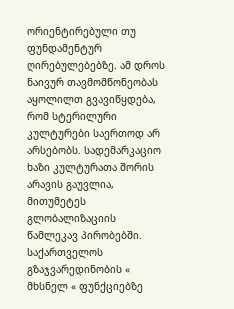ორიენტირებული თუ ფუნდამენტურ ღირებულებებზე. ამ დროს ნაივურ თავმომწონეობას აყოლილთ გვავიწყდება, რომ სტერილური კულტურები საერთოდ არ არსებობს. სადემარკაციო ხაზი კულტურათა შორის არავის გაუვლია, მითუმეტეს გლობალიზაციის წამლეკავ პირობებში. საქართველოს გზაჯვარედინობის « მხსნელ « ფუნქციებზე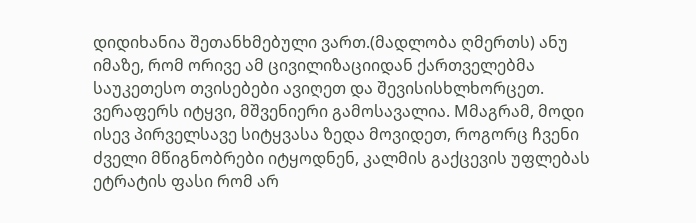დიდიხანია შეთანხმებული ვართ.(მადლობა ღმერთს) ანუ იმაზე, რომ ორივე ამ ცივილიზაციიდან ქართველებმა საუკეთესო თვისებები ავიღეთ და შევისისხლხორცეთ. ვერაფერს იტყვი, მშვენიერი გამოსავალია. Mმაგრამ, მოდი ისევ პირველსავე სიტყვასა ზედა მოვიდეთ, როგორც ჩვენი ძველი მწიგნობრები იტყოდნენ, კალმის გაქცევის უფლებას ეტრატის ფასი რომ არ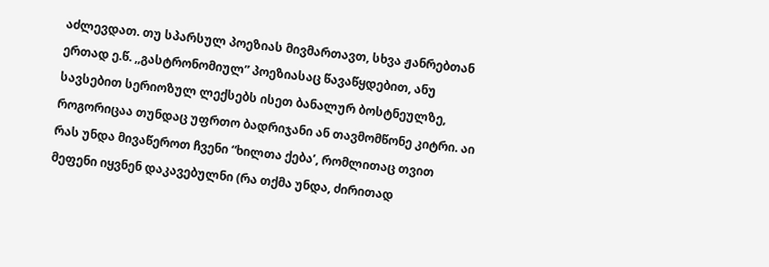აძლევდათ. თუ სპარსულ პოეზიას მივმართავთ, სხვა ჟანრებთან ერთად ე.წ. ,,გასტრონომიულ” პოეზიასაც წავაწყდებით, ანუ სავსებით სერიოზულ ლექსებს ისეთ ბანალურ ბოსტნეულზე, როგორიცაა თუნდაც უფრთო ბადრიჯანი ან თავმომწონე კიტრი. აი რას უნდა მივაწეროთ ჩვენი “ხილთა ქება’, რომლითაც თვით მეფენი იყვნენ დაკავებულნი (რა თქმა უნდა, ძირითად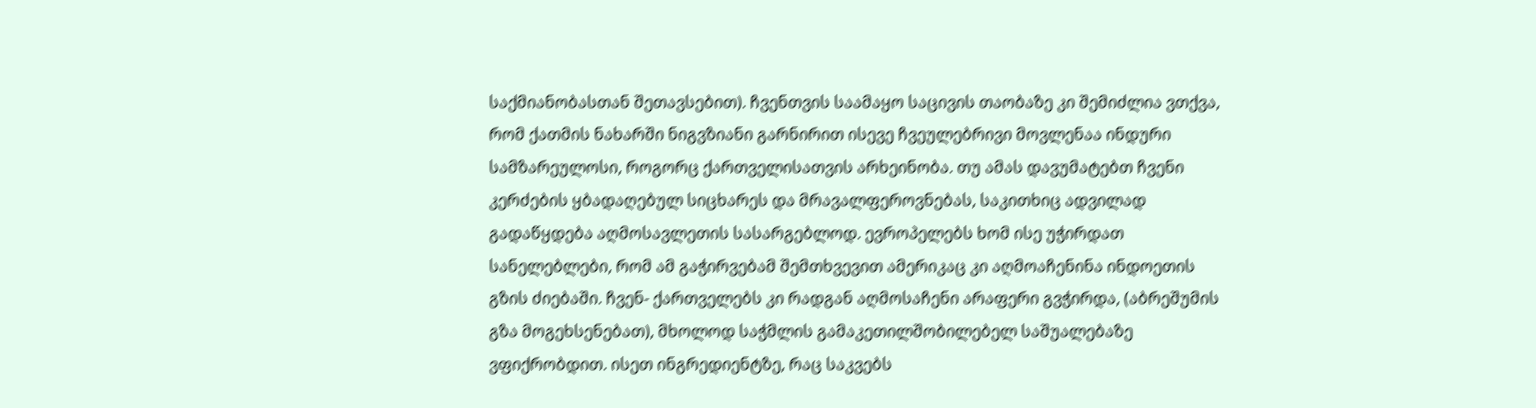საქმიანობასთან შეთავსებით). ჩვენთვის საამაყო საცივის თაობაზე კი შემიძლია ვთქვა, რომ ქათმის ნახარში ნიგვზიანი გარნირით ისევე ჩვეულებრივი მოვლენაა ინდური სამზარეულოსი, როგორც ქართველისათვის არხეინობა. თუ ამას დავუმატებთ ჩვენი კერძების ყბადაღებულ სიცხარეს და მრავალფეროვნებას, საკითხიც ადვილად გადაწყდება აღმოსავლეთის სასარგებლოდ. ევროპელებს ხომ ისე უჭირდათ სანელებლები, რომ ამ გაჭირვებამ შემთხვევით ამერიკაც კი აღმოაჩენინა ინდოეთის გზის ძიებაში. ჩვენ- ქართველებს კი რადგან აღმოსაჩენი არაფერი გვჭირდა, (აბრეშუმის გზა მოგეხსენებათ), მხოლოდ საჭმლის გამაკეთილშობილებელ საშუალებაზე ვფიქრობდით. ისეთ ინგრედიენტზე, რაც საკვებს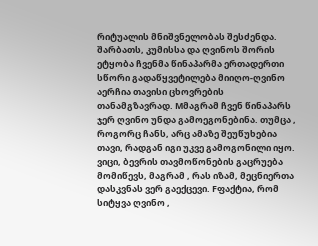რიტუალის მნიშვნელობას შესძენდა. შარბათს, კუმისსა და ღვინოს შორის ეტყობა ჩვენმა წინაპარმა ერთადერთი სწორი გადაწყვეტილება მიიღო-ღვინო აერჩია თავისი ცხოვრების თანამგზავრად. Mმაგრამ ჩვენ წინაპარს ჯერ ღვინო უნდა გამოეგონებინა. თუმცა , როგორც ჩანს, არც ამაზე შეუწუხებია თავი, რადგან იგი უკვე გამოგონილი იყო. ვიცი, ბევრის თავმოწონების გაცრუება მომიწევს, მაგრამ , რას იზამ, მეცნიერთა დასკვნას ვერ გაექცევი. Fფაქტია, რომ სიტყვა ღვინო ,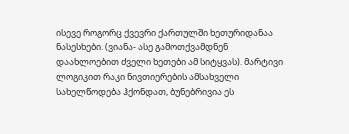ისევე როგორც ქვევრი ქართულში ხეთურიდანაა ნასესხები. (ვიანა- ასე გამოთქვამდნენ დაახლოებით ძველი ხეთები ამ სიტყვას). მარტივი ლოგიკით რაკი ნივთიერების ამსახველი სახელწოდება ჰქონდათ, ბუნებრივია ეს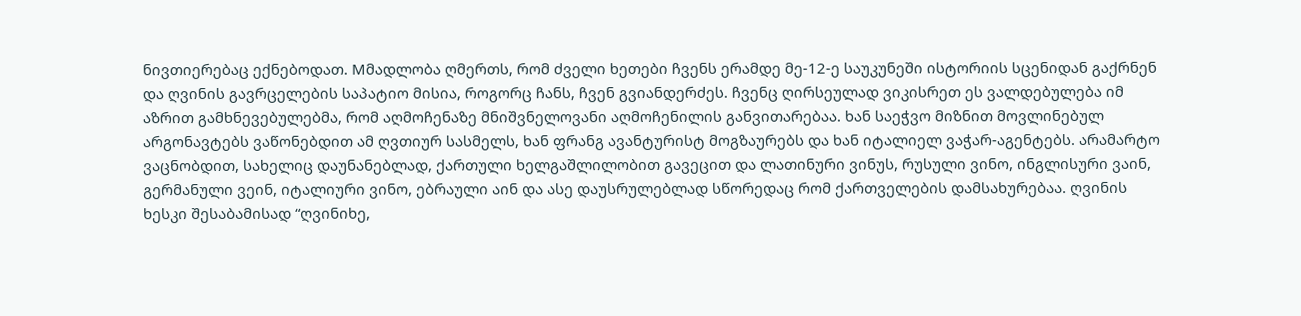ნივთიერებაც ექნებოდათ. Mმადლობა ღმერთს, რომ ძველი ხეთები ჩვენს ერამდე მე-12-ე საუკუნეში ისტორიის სცენიდან გაქრნენ და ღვინის გავრცელების საპატიო მისია, როგორც ჩანს, ჩვენ გვიანდერძეს. ჩვენც ღირსეულად ვიკისრეთ ეს ვალდებულება იმ აზრით გამხნევებულებმა, რომ აღმოჩენაზე მნიშვნელოვანი აღმოჩენილის განვითარებაა. ხან საეჭვო მიზნით მოვლინებულ არგონავტებს ვაწონებდით ამ ღვთიურ სასმელს, ხან ფრანგ ავანტურისტ მოგზაურებს და ხან იტალიელ ვაჭარ-აგენტებს. არამარტო ვაცნობდით, სახელიც დაუნანებლად, ქართული ხელგაშლილობით გავეცით და ლათინური ვინუს, რუსული ვინო, ინგლისური ვაინ, გერმანული ვეინ, იტალიური ვინო, ებრაული აინ და ასე დაუსრულებლად სწორედაც რომ ქართველების დამსახურებაა. ღვინის ხესკი შესაბამისად “ღვინიხე,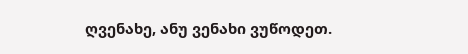ღვენახე, ანუ ვენახი ვუწოდეთ.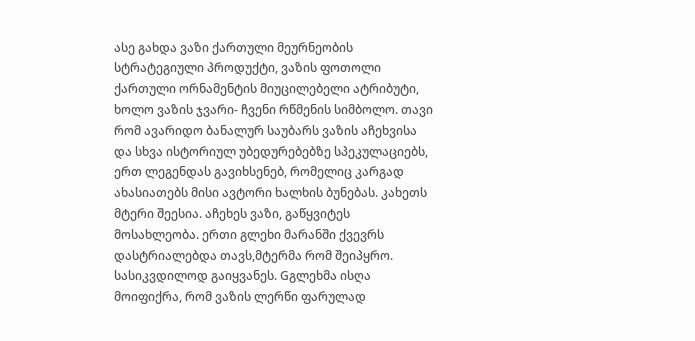ასე გახდა ვაზი ქართული მეურნეობის სტრატეგიული პროდუქტი, ვაზის ფოთოლი ქართული ორნამენტის მიუცილებელი ატრიბუტი, ხოლო ვაზის ჯვარი- ჩვენი რწმენის სიმბოლო. თავი რომ ავარიდო ბანალურ საუბარს ვაზის აჩეხვისა და სხვა ისტორიულ უბედურებებზე სპეკულაციებს, ერთ ლეგენდას გავიხსენებ, რომელიც კარგად ახასიათებს მისი ავტორი ხალხის ბუნებას. კახეთს მტერი შეესია. აჩეხეს ვაზი, გაწყვიტეს მოსახლეობა. ერთი გლეხი მარანში ქვევრს დასტრიალებდა თავს,მტერმა რომ შეიპყრო. სასიკვდილოდ გაიყვანეს. Gგლეხმა ისღა მოიფიქრა, რომ ვაზის ლერწი ფარულად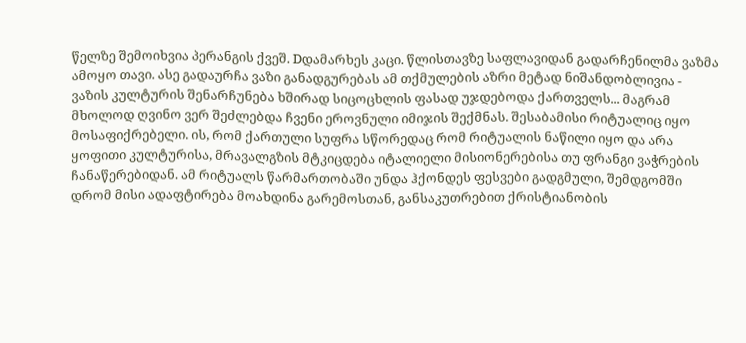წელზე შემოიხვია პერანგის ქვეშ. Dდამარხეს კაცი. წლისთავზე საფლავიდან გადარჩენილმა ვაზმა ამოყო თავი. ასე გადაურჩა ვაზი განადგურებას ამ თქმულების აზრი მეტად ნიშანდობლივია - ვაზის კულტურის შენარჩუნება ხშირად სიცოცხლის ფასად უჯდებოდა ქართველს... მაგრამ მხოლოდ ღვინო ვერ შეძლებდა ჩვენი ეროვნული იმიჯის შექმნას. შესაბამისი რიტუალიც იყო მოსაფიქრებელი. ის, რომ ქართული სუფრა სწორედაც რომ რიტუალის ნაწილი იყო და არა ყოფითი კულტურისა, მრავალგზის მტკიცდება იტალიელი მისიონერებისა თუ ფრანგი ვაჭრების ჩანაწერებიდან. ამ რიტუალს წარმართობაში უნდა ჰქონდეს ფესვები გადგმული, შემდგომში დრომ მისი ადაფტირება მოახდინა გარემოსთან, განსაკუთრებით ქრისტიანობის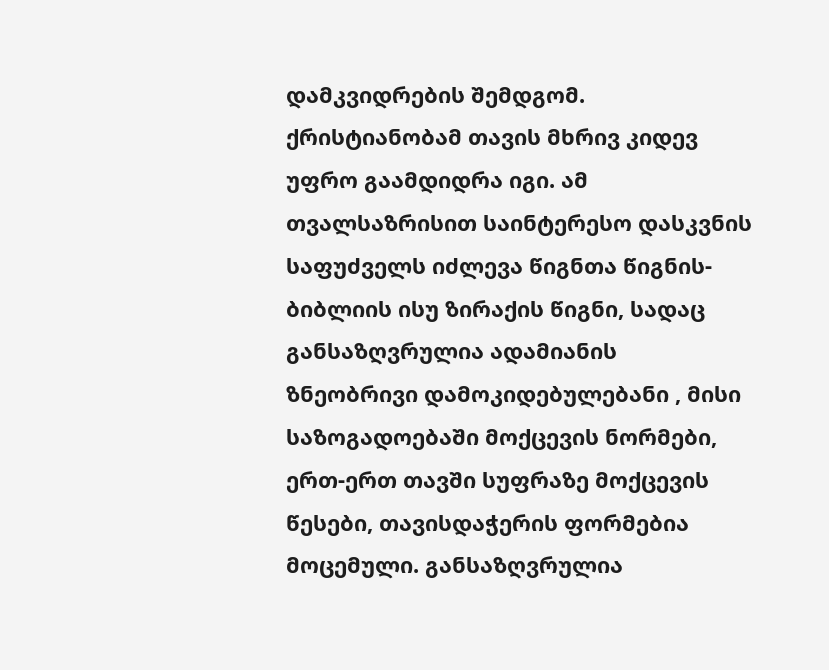დამკვიდრების შემდგომ. ქრისტიანობამ თავის მხრივ კიდევ უფრო გაამდიდრა იგი. ამ თვალსაზრისით საინტერესო დასკვნის საფუძველს იძლევა წიგნთა წიგნის- ბიბლიის ისუ ზირაქის წიგნი, სადაც განსაზღვრულია ადამიანის ზნეობრივი დამოკიდებულებანი , მისი საზოგადოებაში მოქცევის ნორმები, ერთ-ერთ თავში სუფრაზე მოქცევის წესები, თავისდაჭერის ფორმებია მოცემული. განსაზღვრულია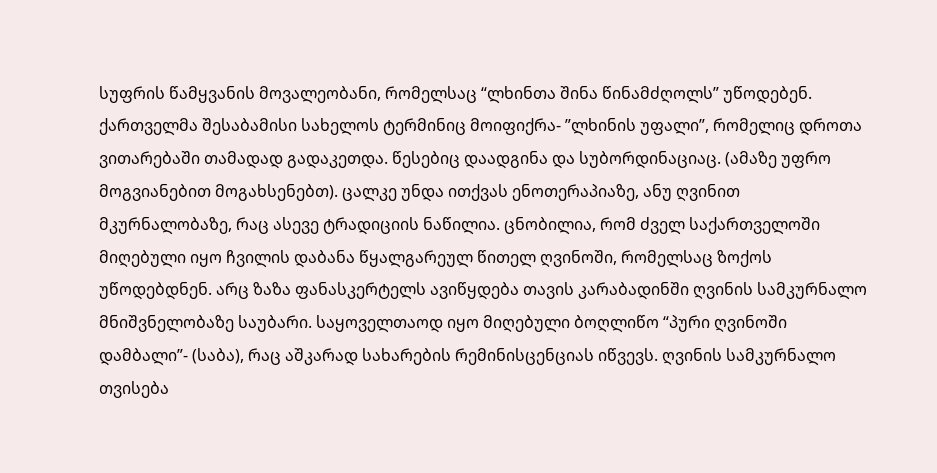სუფრის წამყვანის მოვალეობანი, რომელსაც “ლხინთა შინა წინამძღოლს” უწოდებენ. ქართველმა შესაბამისი სახელოს ტერმინიც მოიფიქრა- ”ლხინის უფალი”, რომელიც დროთა ვითარებაში თამადად გადაკეთდა. წესებიც დაადგინა და სუბორდინაციაც. (ამაზე უფრო მოგვიანებით მოგახსენებთ). ცალკე უნდა ითქვას ენოთერაპიაზე, ანუ ღვინით მკურნალობაზე, რაც ასევე ტრადიციის ნაწილია. ცნობილია, რომ ძველ საქართველოში მიღებული იყო ჩვილის დაბანა წყალგარეულ წითელ ღვინოში, რომელსაც ზოქოს უწოდებდნენ. არც ზაზა ფანასკერტელს ავიწყდება თავის კარაბადინში ღვინის სამკურნალო მნიშვნელობაზე საუბარი. საყოველთაოდ იყო მიღებული ბოღლიწო “პური ღვინოში დამბალი”- (საბა), რაც აშკარად სახარების რემინისცენციას იწვევს. ღვინის სამკურნალო თვისება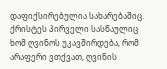დაფიქსირებულია სახარებაშიც. ქრისტეს პირველი სასწაულიც ხომ ღვინოს უკავშირდება, რომ არაფერი ვთქვათ, ღვინის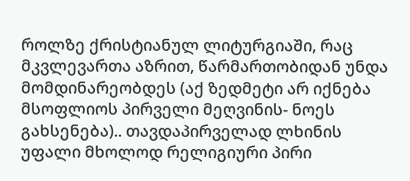როლზე ქრისტიანულ ლიტურგიაში, რაც მკვლევართა აზრით, წარმართობიდან უნდა მომდინარეობდეს (აქ ზედმეტი არ იქნება მსოფლიოს პირველი მეღვინის- ნოეს გახსენება).. თავდაპირველად ლხინის უფალი მხოლოდ რელიგიური პირი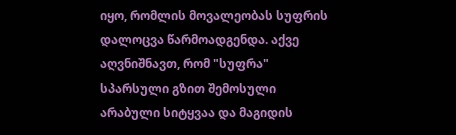იყო, რომლის მოვალეობას სუფრის დალოცვა წარმოადგენდა. აქვე აღვნიშნავთ, რომ "სუფრა" სპარსული გზით შემოსული არაბული სიტყვაა და მაგიდის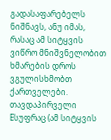გადასაფარებელს ნიშნავს, ანუ იმას, რასაც ამ სიტყვის ვიწრო მნიშვნელობით ხმარების დროს ვგულისხმობთ ქართველები. თავდაპირველი Eსუფრაც (ამ სიტყვის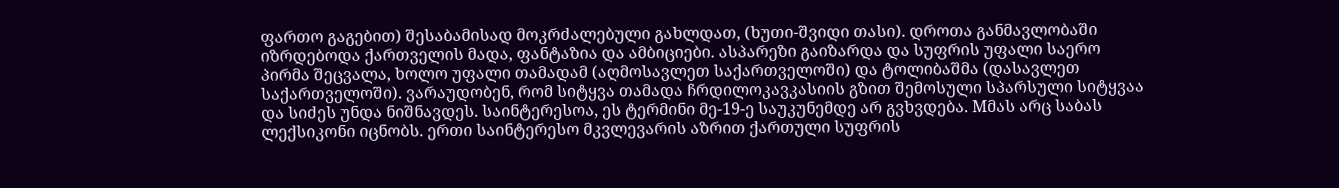ფართო გაგებით) შესაბამისად მოკრძალებული გახლდათ, (ხუთი-შვიდი თასი). დროთა განმავლობაში იზრდებოდა ქართველის მადა, ფანტაზია და ამბიციები. ასპარეზი გაიზარდა და სუფრის უფალი საერო პირმა შეცვალა, ხოლო უფალი თამადამ (აღმოსავლეთ საქართველოში) და ტოლიბაშმა (დასავლეთ საქართველოში). ვარაუდობენ, რომ სიტყვა თამადა ჩრდილოკავკასიის გზით შემოსული სპარსული სიტყვაა და სიძეს უნდა ნიშნავდეს. საინტერესოა, ეს ტერმინი მე-19-ე საუკუნემდე არ გვხვდება. Mმას არც საბას ლექსიკონი იცნობს. ერთი საინტერესო მკვლევარის აზრით ქართული სუფრის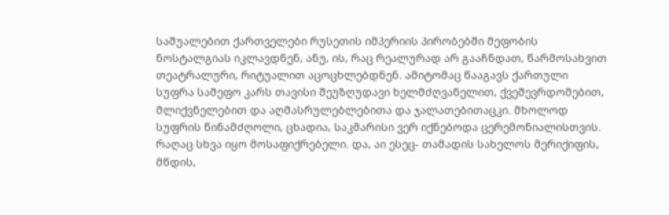საშუალებით ქართველები რუსეთის იმპერიის პირობებში მეფობის ნოსტალგიას იკლავდნენ, ანუ, ის, რაც რეალურად არ გააჩნდათ, წარმოსახვით თეატრალური, რიტუალით აცოცხლებდნენ. ამიტომაც წააგავს ქართული სუფრა სამეფო კარს თავისი შეუზღუდავი ხელმძღვანელით, ქვეშევრდომებით, მლიქვნელებით და აღმასრულებლებითა და ჯალათებითაცკი. მხოლოდ სუფრის წინამძღოლი, ცხადია, საკმარისი ვერ იქნებოდა ცერემონიალისთვის. რაღაც სხვა იყო მოსაფიქრებელი. და, აი ესეც- თამადის სახელოს მერიქიფის, მწდის,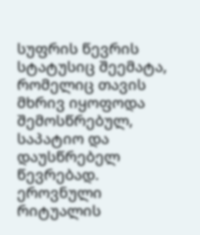სუფრის წევრის სტატუსიც შეემატა, რომელიც თავის მხრივ იყოფოდა შემოსწრებულ, საპატიო და დაუსწრებელ წევრებად. ეროვნული რიტუალის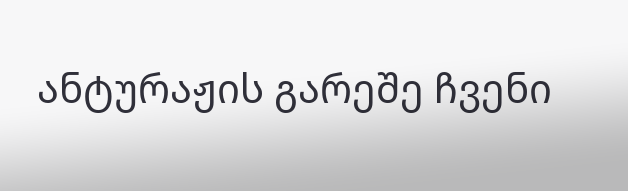ანტურაჟის გარეშე ჩვენი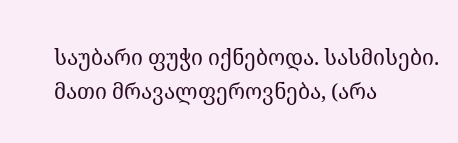საუბარი ფუჭი იქნებოდა. სასმისები. მათი მრავალფეროვნება, (არა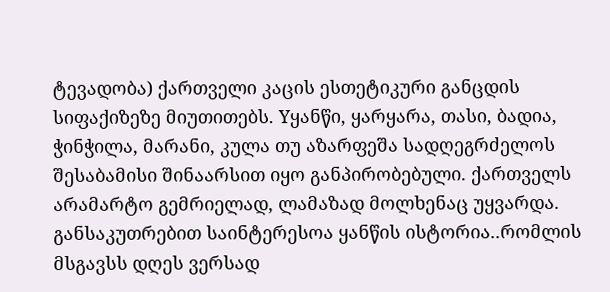ტევადობა) ქართველი კაცის ესთეტიკური განცდის სიფაქიზეზე მიუთითებს. Yყანწი, ყარყარა, თასი, ბადია, ჭინჭილა, მარანი, კულა თუ აზარფეშა სადღეგრძელოს შესაბამისი შინაარსით იყო განპირობებული. ქართველს არამარტო გემრიელად, ლამაზად მოლხენაც უყვარდა. განსაკუთრებით საინტერესოა ყანწის ისტორია..რომლის მსგავსს დღეს ვერსად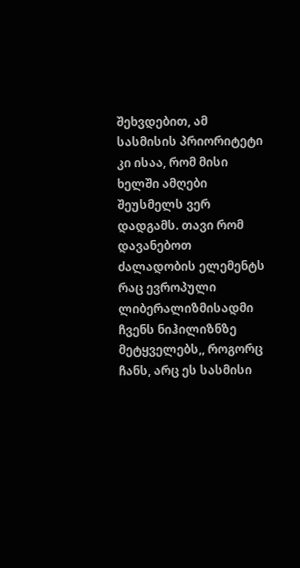შეხვდებით, ამ სასმისის პრიორიტეტი კი ისაა, რომ მისი ხელში ამღები შეუსმელს ვერ დადგამს. თავი რომ დავანებოთ ძალადობის ელემენტს რაც ევროპული ლიბერალიზმისადმი ჩვენს ნიჰილიზნზე მეტყველებს,, როგორც ჩანს, არც ეს სასმისი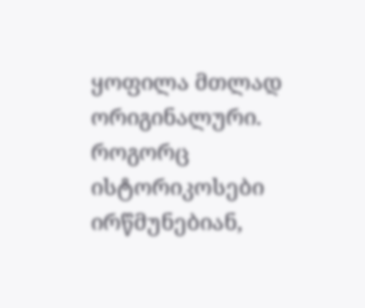ყოფილა მთლად ორიგინალური. როგორც ისტორიკოსები ირწმუნებიან,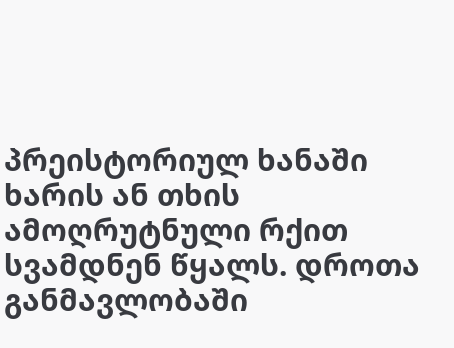პრეისტორიულ ხანაში ხარის ან თხის ამოღრუტნული რქით სვამდნენ წყალს. დროთა განმავლობაში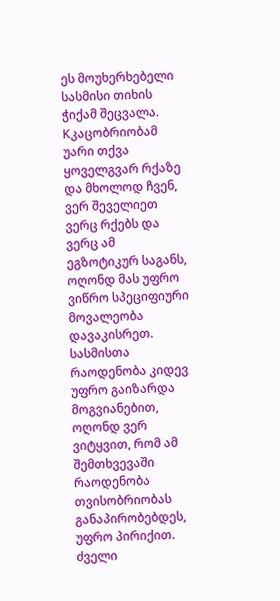ეს მოუხერხებელი სასმისი თიხის ჭიქამ შეცვალა. Kკაცობრიობამ უარი თქვა ყოველგვარ რქაზე და მხოლოდ ჩვენ, ვერ შეველიეთ ვერც რქებს და ვერც ამ ეგზოტიკურ საგანს, ოღონდ მას უფრო ვიწრო სპეციფიური მოვალეობა დავაკისრეთ. სასმისთა რაოდენობა კიდევ უფრო გაიზარდა მოგვიანებით, ოღონდ ვერ ვიტყვით, რომ ამ შემთხვევაში რაოდენობა თვისობრიობას განაპირობებდეს, უფრო პირიქით. ძველი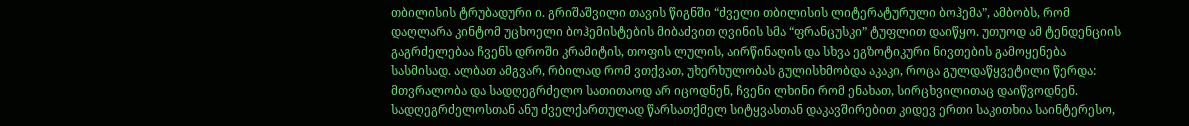თბილისის ტრუბადური ი. გრიშაშვილი თავის წიგნში “ძველი თბილისის ლიტერატურული ბოჰემა”, ამბობს, რომ დაღლარა კინტომ უცხოელი ბოჰემისტების მიბაძვით ღვინის სმა “ფრანცუსკი” ტუფლით დაიწყო. უთუოდ ამ ტენდენციის გაგრძელებაა ჩვენს დროში კრამიტის, თოფის ლულის, აირწინაღის და სხვა ეგზოტიკური ნივთების გამოყენება სასმისად. ალბათ ამგვარ, რბილად რომ ვთქვათ, უხერხულობას გულისხმობდა აკაკი, როცა გულდაწყვეტილი წერდა: მთვრალობა და სადღეგრძელო სათითაოდ არ იცოდნენ, ჩვენი ლხინი რომ ენახათ, სირცხვილითაც დაიწვოდნენ.
სადღეგრძელოსთან ანუ ძველქართულად წარსათქმელ სიტყვასთან დაკავშირებით კიდევ ერთი საკითხია საინტერესო,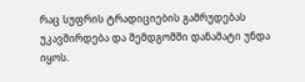რაც სუფრის ტრადიციების გამრუდებას უკავშირდება და შემდგომში დანამატი უნდა იყოს.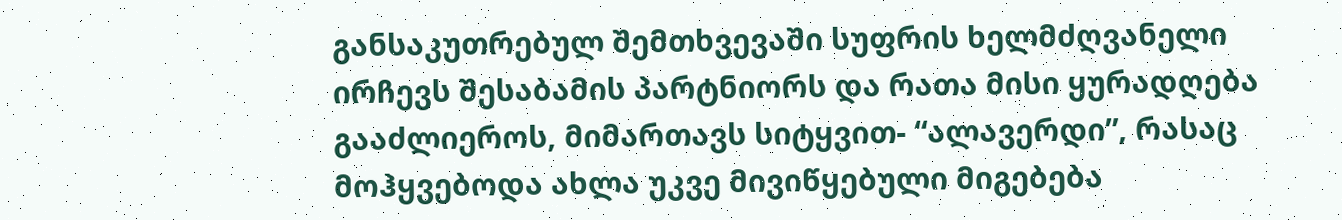განსაკუთრებულ შემთხვევაში სუფრის ხელმძღვანელი ირჩევს შესაბამის პარტნიორს და რათა მისი ყურადღება გააძლიეროს, მიმართავს სიტყვით- “ალავერდი”, რასაც მოჰყვებოდა ახლა უკვე მივიწყებული მიგებება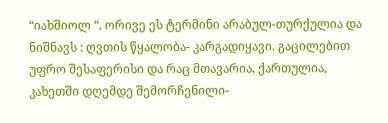“იახშიოლ “. ორივე ეს ტერმინი არაბულ-თურქულია და ნიშნავს : ღვთის წყალობა- კარგადიყავი. გაცილებით უფრო შესაფერისი და რაც მთავარია, ქართულია, კახეთში დღემდე შემორჩენილი-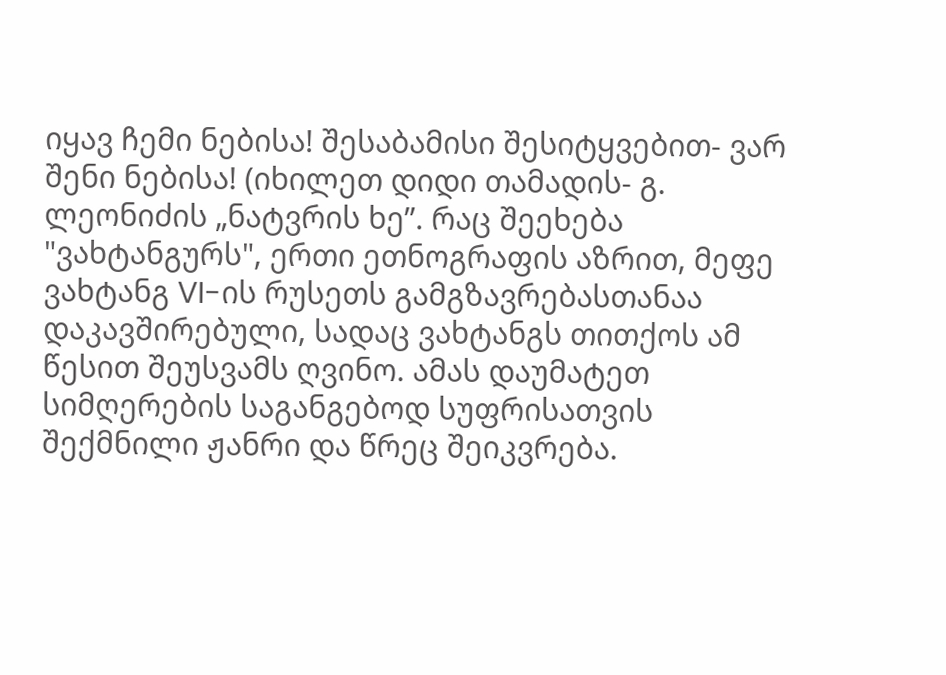იყავ ჩემი ნებისა! შესაბამისი შესიტყვებით- ვარ შენი ნებისა! (იხილეთ დიდი თამადის- გ. ლეონიძის „ნატვრის ხე”. რაც შეეხება "ვახტანგურს", ერთი ეთნოგრაფის აზრით, მეფე ვახტანგ VI-ის რუსეთს გამგზავრებასთანაა დაკავშირებული, სადაც ვახტანგს თითქოს ამ წესით შეუსვამს ღვინო. ამას დაუმატეთ სიმღერების საგანგებოდ სუფრისათვის შექმნილი ჟანრი და წრეც შეიკვრება.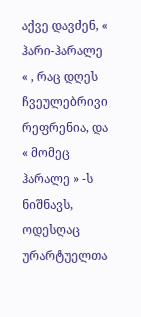აქვე დავძენ, « ჰარი-ჰარალე « , რაც დღეს ჩვეულებრივი რეფრენია, და « მომეც ჰარალე » -ს ნიშნავს, ოდესღაც ურარტუელთა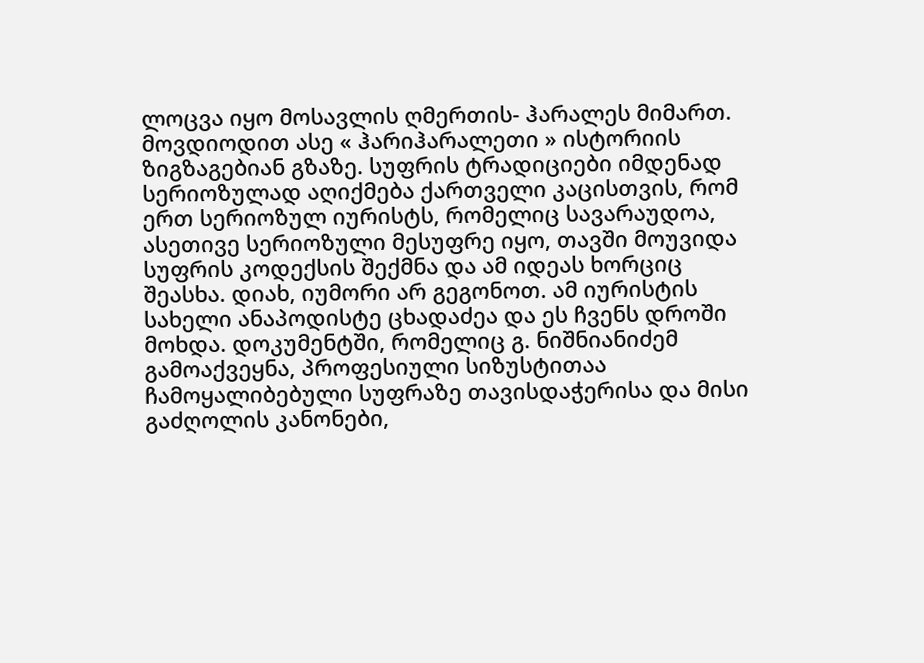ლოცვა იყო მოსავლის ღმერთის- ჰარალეს მიმართ. მოვდიოდით ასე « ჰარიჰარალეთი » ისტორიის ზიგზაგებიან გზაზე. სუფრის ტრადიციები იმდენად სერიოზულად აღიქმება ქართველი კაცისთვის, რომ ერთ სერიოზულ იურისტს, რომელიც სავარაუდოა, ასეთივე სერიოზული მესუფრე იყო, თავში მოუვიდა სუფრის კოდექსის შექმნა და ამ იდეას ხორციც შეასხა. დიახ, იუმორი არ გეგონოთ. ამ იურისტის სახელი ანაპოდისტე ცხადაძეა და ეს ჩვენს დროში მოხდა. დოკუმენტში, რომელიც გ. ნიშნიანიძემ გამოაქვეყნა, პროფესიული სიზუსტითაა ჩამოყალიბებული სუფრაზე თავისდაჭერისა და მისი გაძღოლის კანონები,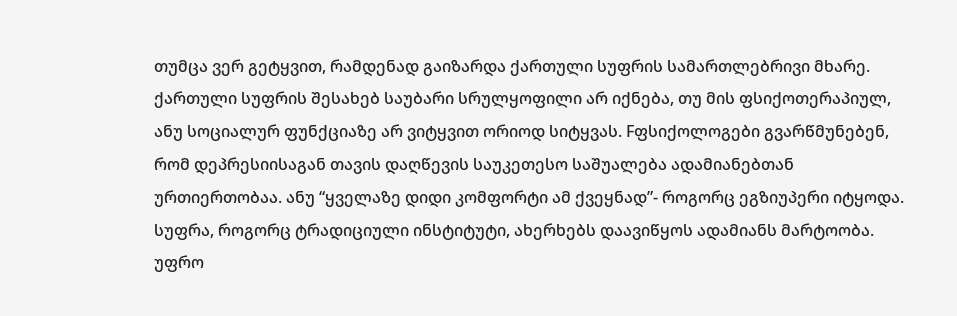თუმცა ვერ გეტყვით, რამდენად გაიზარდა ქართული სუფრის სამართლებრივი მხარე.
ქართული სუფრის შესახებ საუბარი სრულყოფილი არ იქნება, თუ მის ფსიქოთერაპიულ, ანუ სოციალურ ფუნქციაზე არ ვიტყვით ორიოდ სიტყვას. Fფსიქოლოგები გვარწმუნებენ, რომ დეპრესიისაგან თავის დაღწევის საუკეთესო საშუალება ადამიანებთან ურთიერთობაა. ანუ “ყველაზე დიდი კომფორტი ამ ქვეყნად”- როგორც ეგზიუპერი იტყოდა. სუფრა, როგორც ტრადიციული ინსტიტუტი, ახერხებს დაავიწყოს ადამიანს მარტოობა. უფრო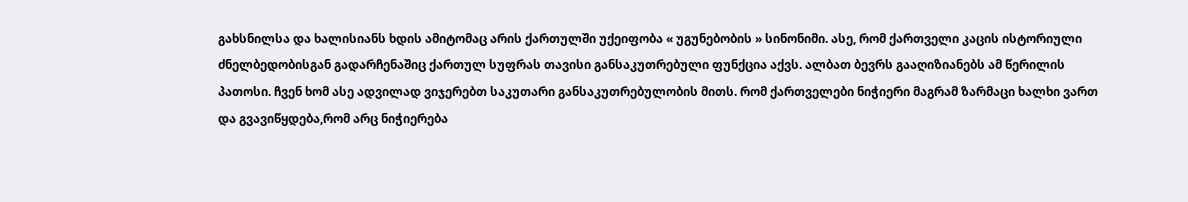გახსნილსა და ხალისიანს ხდის ამიტომაც არის ქართულში უქეიფობა « უგუნებობის » სინონიმი. ასე, რომ ქართველი კაცის ისტორიული ძნელბედობისგან გადარჩენაშიც ქართულ სუფრას თავისი განსაკუთრებული ფუნქცია აქვს. ალბათ ბევრს გააღიზიანებს ამ წერილის პათოსი. ჩვენ ხომ ასე ადვილად ვიჯერებთ საკუთარი განსაკუთრებულობის მითს. რომ ქართველები ნიჭიერი მაგრამ ზარმაცი ხალხი ვართ და გვავიწყდება,რომ არც ნიჭიერება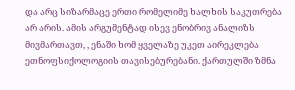და არც სიზარმაცე ერთი რომელიმე ხალხის საკუთრება არ არის. ამის არგუმენტად ისევ ენობრივ ანალიზს მივმართავთ, , ენაში ხომ ყველაზე უკეთ აირეკლება ეთნოფსიქოლოგიის თავისებურებანი. ქართულში ზმნა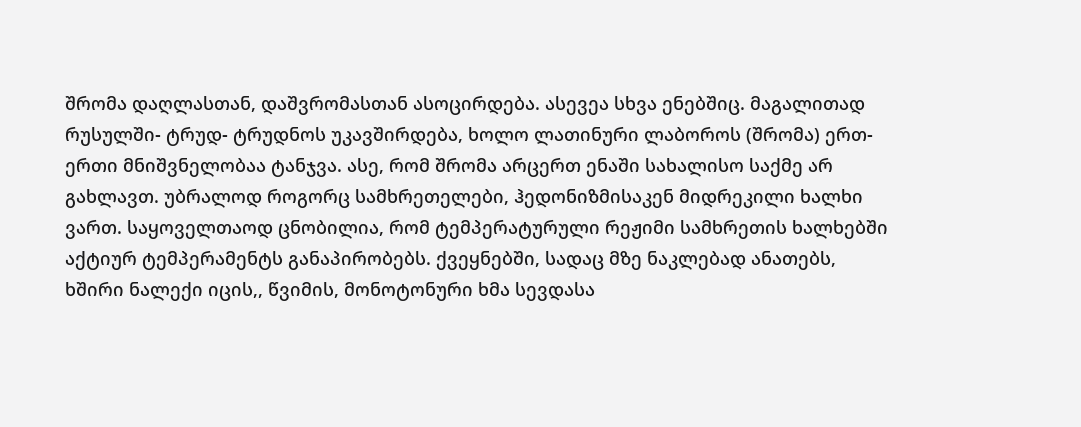შრომა დაღლასთან, დაშვრომასთან ასოცირდება. ასევეა სხვა ენებშიც. მაგალითად რუსულში- ტრუდ- ტრუდნოს უკავშირდება, ხოლო ლათინური ლაბოროს (შრომა) ერთ-ერთი მნიშვნელობაა ტანჯვა. ასე, რომ შრომა არცერთ ენაში სახალისო საქმე არ გახლავთ. უბრალოდ როგორც სამხრეთელები, ჰედონიზმისაკენ მიდრეკილი ხალხი ვართ. საყოველთაოდ ცნობილია, რომ ტემპერატურული რეჟიმი სამხრეთის ხალხებში აქტიურ ტემპერამენტს განაპირობებს. ქვეყნებში, სადაც მზე ნაკლებად ანათებს, ხშირი ნალექი იცის,, წვიმის, მონოტონური ხმა სევდასა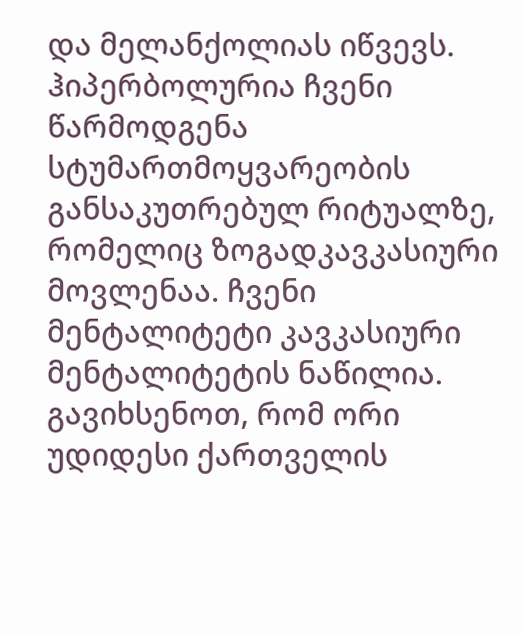და მელანქოლიას იწვევს. ჰიპერბოლურია ჩვენი წარმოდგენა სტუმართმოყვარეობის განსაკუთრებულ რიტუალზე, რომელიც ზოგადკავკასიური მოვლენაა. ჩვენი მენტალიტეტი კავკასიური მენტალიტეტის ნაწილია. გავიხსენოთ, რომ ორი უდიდესი ქართველის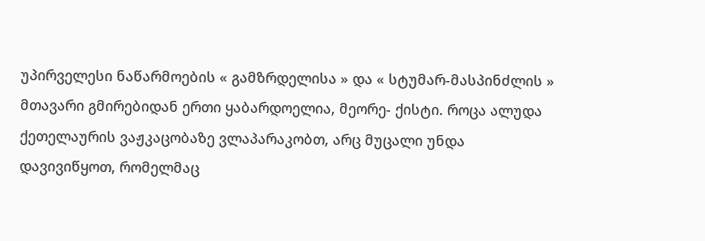უპირველესი ნაწარმოების « გამზრდელისა » და « სტუმარ-მასპინძლის » მთავარი გმირებიდან ერთი ყაბარდოელია, მეორე- ქისტი. როცა ალუდა ქეთელაურის ვაჟკაცობაზე ვლაპარაკობთ, არც მუცალი უნდა დავივიწყოთ, რომელმაც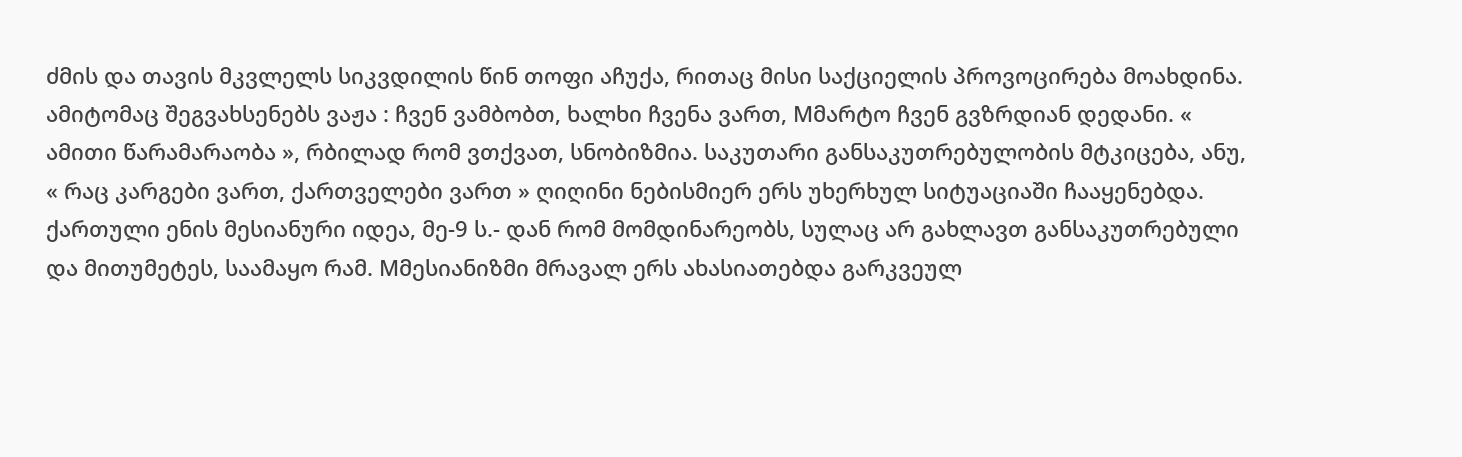ძმის და თავის მკვლელს სიკვდილის წინ თოფი აჩუქა, რითაც მისი საქციელის პროვოცირება მოახდინა. ამიტომაც შეგვახსენებს ვაჟა : ჩვენ ვამბობთ, ხალხი ჩვენა ვართ, Mმარტო ჩვენ გვზრდიან დედანი. « ამითი წარამარაობა », რბილად რომ ვთქვათ, სნობიზმია. საკუთარი განსაკუთრებულობის მტკიცება, ანუ, « რაც კარგები ვართ, ქართველები ვართ » ღიღინი ნებისმიერ ერს უხერხულ სიტუაციაში ჩააყენებდა. ქართული ენის მესიანური იდეა, მე-9 ს.- დან რომ მომდინარეობს, სულაც არ გახლავთ განსაკუთრებული და მითუმეტეს, საამაყო რამ. Mმესიანიზმი მრავალ ერს ახასიათებდა გარკვეულ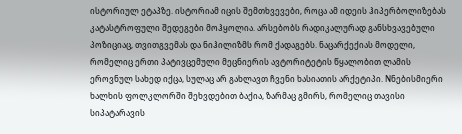ისტორიულ ეტაპზე. ისტორიამ იცის შემთხვევები, როცა ამ იდეის ჰიპერბოლიზებას კატასტროფული შედეგები მოჰყოლია. არსებობს რადიკალურად განსხვავებული პოზიციაც, თვითგვემას და ნიჰილიზმს რომ ქადაგებს. ნაცარქექიას მოდელი, რომელიც ერთი პატივცემული მეცნიერის ავტორიტეტის წყალობით ლამის ეროვნულ სახედ იქცა, სულაც არ გახლავთ ჩვენი ხასიათის არქეტიპი. Nნებისმიერი ხალხის ფოლკლორში შეხვდებით ბაქია, ზარმაც გმირს, რომელიც თავისი სიპატარავის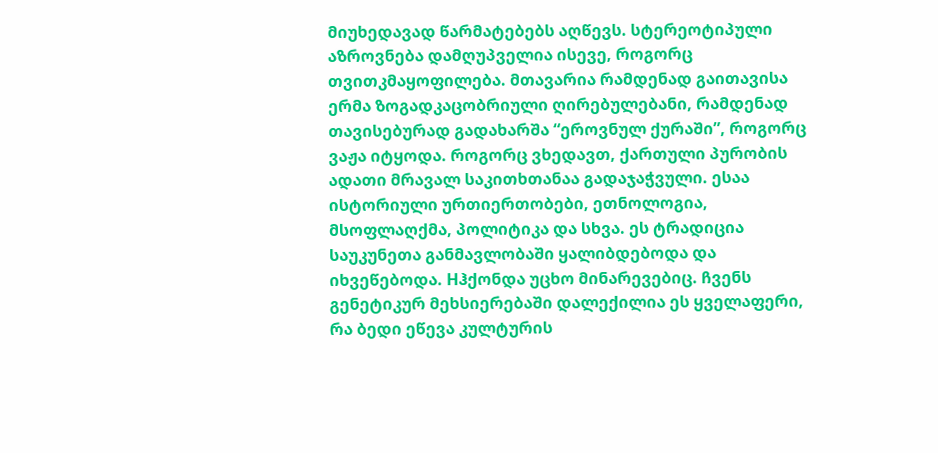მიუხედავად წარმატებებს აღწევს. სტერეოტიპული აზროვნება დამღუპველია ისევე, როგორც თვითკმაყოფილება. მთავარია რამდენად გაითავისა ერმა ზოგადკაცობრიული ღირებულებანი, რამდენად თავისებურად გადახარშა “ეროვნულ ქურაში”, როგორც ვაჟა იტყოდა. როგორც ვხედავთ, ქართული პურობის ადათი მრავალ საკითხთანაა გადაჯაჭვული. ესაა ისტორიული ურთიერთობები, ეთნოლოგია, მსოფლაღქმა, პოლიტიკა და სხვა. ეს ტრადიცია საუკუნეთა განმავლობაში ყალიბდებოდა და იხვეწებოდა. Hჰქონდა უცხო მინარევებიც. ჩვენს გენეტიკურ მეხსიერებაში დალექილია ეს ყველაფერი, რა ბედი ეწევა კულტურის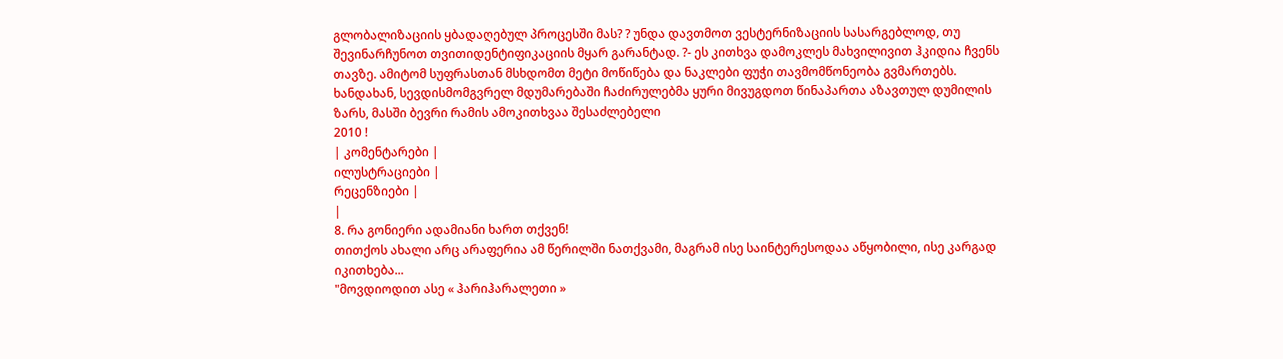გლობალიზაციის ყბადაღებულ პროცესში მას? ? უნდა დავთმოთ ვესტერნიზაციის სასარგებლოდ, თუ შევინარჩუნოთ თვითიდენტიფიკაციის მყარ გარანტად. ?- ეს კითხვა დამოკლეს მახვილივით ჰკიდია ჩვენს თავზე. ამიტომ სუფრასთან მსხდომთ მეტი მოწიწება და ნაკლები ფუჭი თავმომწონეობა გვმართებს. ხანდახან, სევდისმომგვრელ მდუმარებაში ჩაძირულებმა ყური მივუგდოთ წინაპართა აზავთულ დუმილის ზარს, მასში ბევრი რამის ამოკითხვაა შესაძლებელი
2010 !
| კომენტარები |
ილუსტრაციები |
რეცენზიები |
|
8. რა გონიერი ადამიანი ხართ თქვენ!
თითქოს ახალი არც არაფერია ამ წერილში ნათქვამი, მაგრამ ისე საინტერესოდაა აწყობილი, ისე კარგად იკითხება...
"მოვდიოდით ასე « ჰარიჰარალეთი »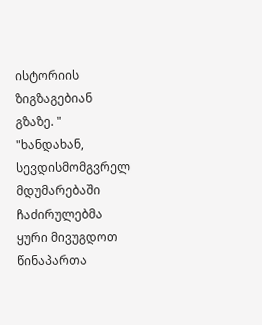ისტორიის ზიგზაგებიან გზაზე. "
"ხანდახან, სევდისმომგვრელ მდუმარებაში ჩაძირულებმა ყური მივუგდოთ წინაპართა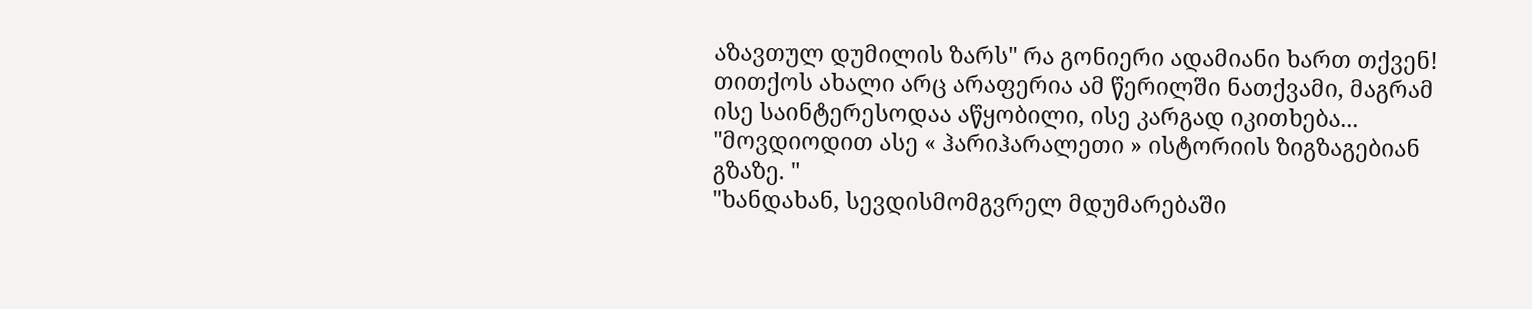აზავთულ დუმილის ზარს" რა გონიერი ადამიანი ხართ თქვენ!
თითქოს ახალი არც არაფერია ამ წერილში ნათქვამი, მაგრამ ისე საინტერესოდაა აწყობილი, ისე კარგად იკითხება...
"მოვდიოდით ასე « ჰარიჰარალეთი » ისტორიის ზიგზაგებიან გზაზე. "
"ხანდახან, სევდისმომგვრელ მდუმარებაში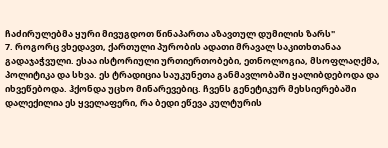ჩაძირულებმა ყური მივუგდოთ წინაპართა აზავთულ დუმილის ზარს"
7. როგორც ვხედავთ, ქართული პურობის ადათი მრავალ საკითხთანაა გადაჯაჭვული. ესაა ისტორიული ურთიერთობები, ეთნოლოგია, მსოფლაღქმა, პოლიტიკა და სხვა. ეს ტრადიცია საუკუნეთა განმავლობაში ყალიბდებოდა და იხვეწებოდა. ჰქონდა უცხო მინარევებიც. ჩვენს გენეტიკურ მეხსიერებაში დალექილია ეს ყველაფერი, რა ბედი ეწევა კულტურის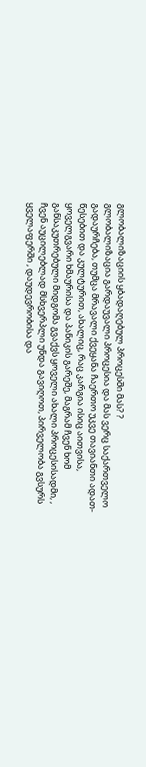გლობალიზაციის ყბადაღებულ პროცესში მას? ?
გლობალიზაცია გარდაუვალი პროცესია და მას ვერც საქართველო გადაურჩება, თუმცა მრავალი ქვეყანა ჩაერთო უკვე თავიანთი ადათ-წესებით და კულტურით, ახალიც, რაც კარგია ისიც აითვისა, ყოველგვარი ხმაურისა და პანიკის გარეშე, მაგრამ ჩვენ ხომ განსაკუთრებული მიდგომა გვაქვს ყოველი ახალი პროცესისადმი, , ჩვენ აუცილებლად მსხვერპლი უნდა გავიღოთ, პირველობა გვსურს ყველაფერში , დაუდევრობისა და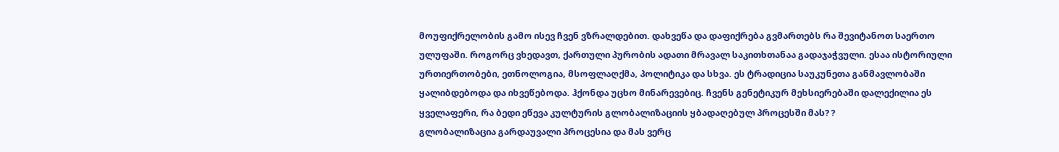მოუფიქრელობის გამო ისევ ჩვენ ვზრალდებით. დახვეწა და დაფიქრება გვმართებს რა შევიტანოთ საერთო ულუფაში. როგორც ვხედავთ, ქართული პურობის ადათი მრავალ საკითხთანაა გადაჯაჭვული. ესაა ისტორიული ურთიერთობები, ეთნოლოგია, მსოფლაღქმა, პოლიტიკა და სხვა. ეს ტრადიცია საუკუნეთა განმავლობაში ყალიბდებოდა და იხვეწებოდა. ჰქონდა უცხო მინარევებიც. ჩვენს გენეტიკურ მეხსიერებაში დალექილია ეს ყველაფერი, რა ბედი ეწევა კულტურის გლობალიზაციის ყბადაღებულ პროცესში მას? ?
გლობალიზაცია გარდაუვალი პროცესია და მას ვერც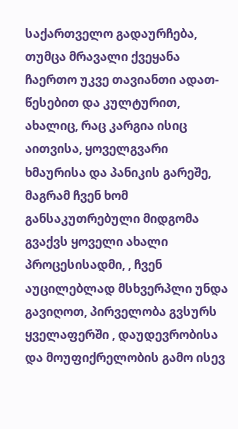საქართველო გადაურჩება, თუმცა მრავალი ქვეყანა ჩაერთო უკვე თავიანთი ადათ-წესებით და კულტურით, ახალიც, რაც კარგია ისიც აითვისა, ყოველგვარი ხმაურისა და პანიკის გარეშე, მაგრამ ჩვენ ხომ განსაკუთრებული მიდგომა გვაქვს ყოველი ახალი პროცესისადმი, , ჩვენ აუცილებლად მსხვერპლი უნდა გავიღოთ, პირველობა გვსურს ყველაფერში , დაუდევრობისა და მოუფიქრელობის გამო ისევ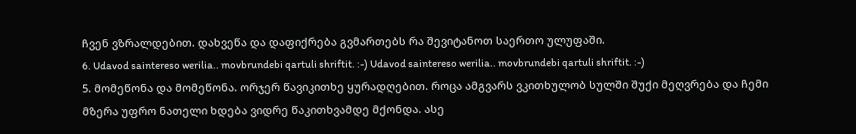ჩვენ ვზრალდებით. დახვეწა და დაფიქრება გვმართებს რა შევიტანოთ საერთო ულუფაში.
6. Udavod saintereso werilia.. movbrundebi qartuli shriftit. :-) Udavod saintereso werilia.. movbrundebi qartuli shriftit. :-)
5. მომეწონა და მომეწონა. ორჯერ წავიკითხე ყურადღებით. როცა ამგვარს ვკითხულობ სულში შუქი მეღვრება და ჩემი მზერა უფრო ნათელი ხდება ვიდრე წაკითხვამდე მქონდა. ასე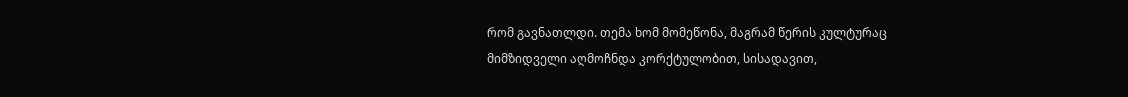რომ გავნათლდი. თემა ხომ მომეწონა, მაგრამ წერის კულტურაც მიმზიდველი აღმოჩნდა კორქტულობით, სისადავით,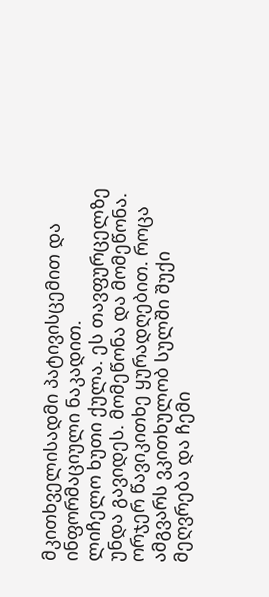მკითხველისადმი პატივისცემით და ინფორმაციული ნაკადით.
ლიჩელო ხუთი ქულა. ეს თავფურცელზე უნდა გავიდეს. მომეწონა და მომეწონა. ორჯერ წავიკითხე ყურადღებით. როცა ამგვარს ვკითხულობ სულში შუქი მეღვრება და ჩემი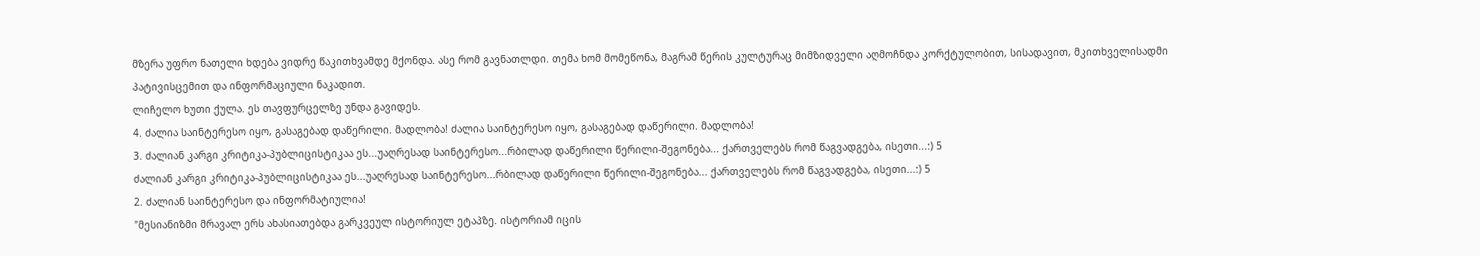მზერა უფრო ნათელი ხდება ვიდრე წაკითხვამდე მქონდა. ასე რომ გავნათლდი. თემა ხომ მომეწონა, მაგრამ წერის კულტურაც მიმზიდველი აღმოჩნდა კორქტულობით, სისადავით, მკითხველისადმი პატივისცემით და ინფორმაციული ნაკადით.
ლიჩელო ხუთი ქულა. ეს თავფურცელზე უნდა გავიდეს.
4. ძალია საინტერესო იყო, გასაგებად დაწერილი. მადლობა! ძალია საინტერესო იყო, გასაგებად დაწერილი. მადლობა!
3. ძალიან კარგი კრიტიკა-პუბლიცისტიკაა ეს...უაღრესად საინტერესო...რბილად დაწერილი წერილი-შეგონება... ქართველებს რომ წაგვადგება, ისეთი...:) 5
ძალიან კარგი კრიტიკა-პუბლიცისტიკაა ეს...უაღრესად საინტერესო...რბილად დაწერილი წერილი-შეგონება... ქართველებს რომ წაგვადგება, ისეთი...:) 5
2. ძალიან საინტერესო და ინფორმატიულია!
"მესიანიზმი მრავალ ერს ახასიათებდა გარკვეულ ისტორიულ ეტაპზე. ისტორიამ იცის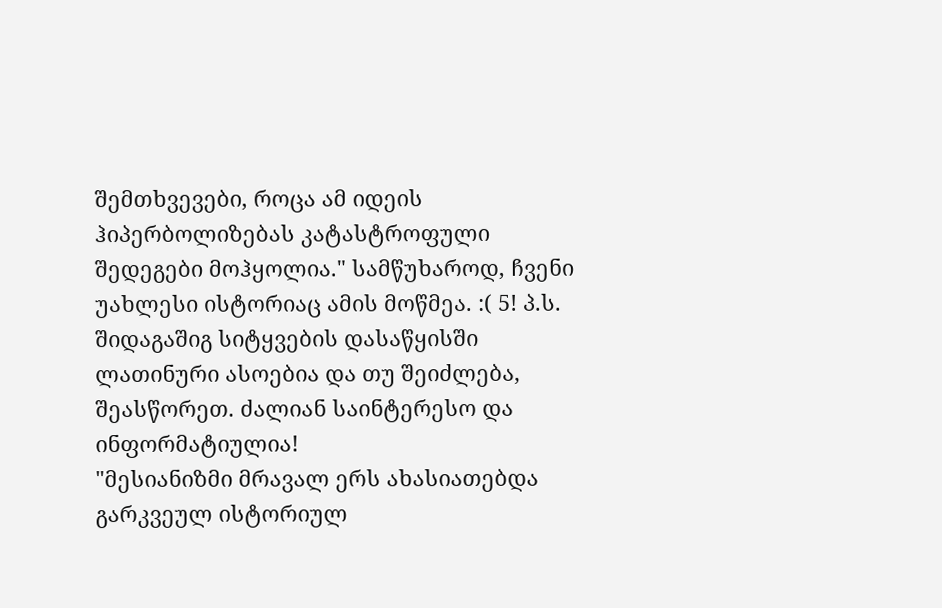შემთხვევები, როცა ამ იდეის ჰიპერბოლიზებას კატასტროფული შედეგები მოჰყოლია." სამწუხაროდ, ჩვენი უახლესი ისტორიაც ამის მოწმეა. :( 5! პ.ს. შიდაგაშიგ სიტყვების დასაწყისში ლათინური ასოებია და თუ შეიძლება, შეასწორეთ. ძალიან საინტერესო და ინფორმატიულია!
"მესიანიზმი მრავალ ერს ახასიათებდა გარკვეულ ისტორიულ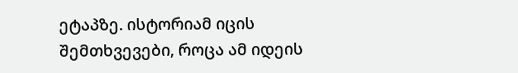ეტაპზე. ისტორიამ იცის შემთხვევები, როცა ამ იდეის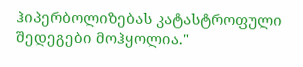ჰიპერბოლიზებას კატასტროფული შედეგები მოჰყოლია."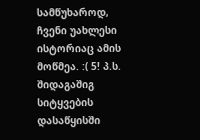სამწუხაროდ, ჩვენი უახლესი ისტორიაც ამის მოწმეა. :( 5! პ.ს. შიდაგაშიგ სიტყვების დასაწყისში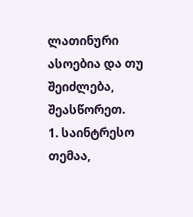ლათინური ასოებია და თუ შეიძლება, შეასწორეთ.
1. საინტრესო თემაა,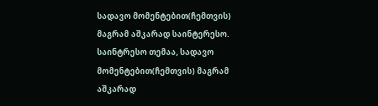სადავო მომენტებით(ჩემთვის) მაგრამ აშკარად საინტერესო. საინტრესო თემაა, სადავო მომენტებით(ჩემთვის) მაგრამ აშკარად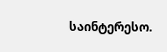საინტერესო.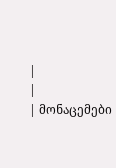|
|
| მონაცემები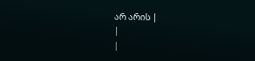არ არის |
|
|